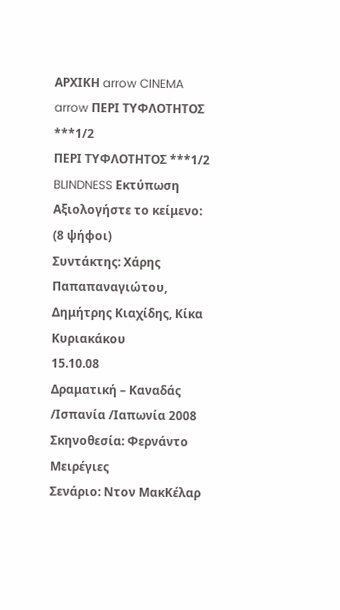ΑΡΧΙΚΗ arrow CINEMA arrow ΠΕΡΙ ΤΥΦΛΟΤΗΤΟΣ ***1/2
ΠΕΡΙ ΤΥΦΛΟΤΗΤΟΣ ***1/2 BLINDNESS Εκτύπωση
Αξιολογήστε το κείμενο:
(8 ψήφοι)
Συντάκτης: Χάρης Παπαπαναγιώτου, Δημήτρης Κιαχίδης, Κίκα Κυριακάκου
15.10.08
Δραματική – Καναδάς /Ισπανία /Ιαπωνία 2008
Σκηνοθεσία: Φερνάντο Μειρέγιες
Σενάριο: Ντον ΜακΚέλαρ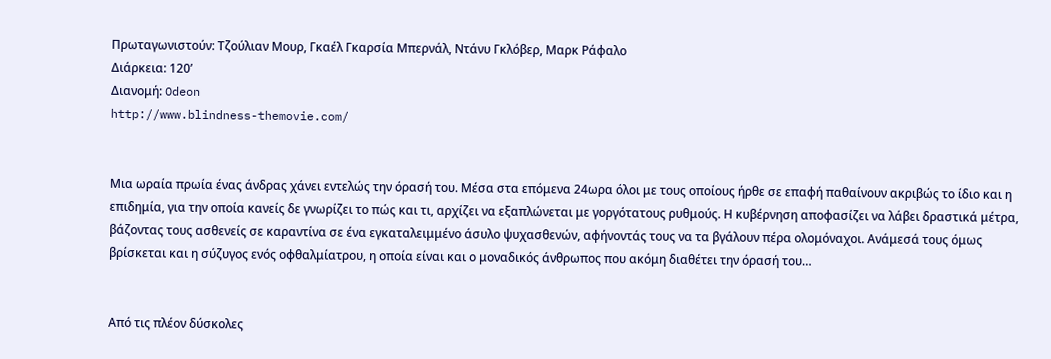Πρωταγωνιστούν: Τζούλιαν Μουρ, Γκαέλ Γκαρσία Μπερνάλ, Ντάνυ Γκλόβερ, Μαρκ Ράφαλο
Διάρκεια: 120’
Διανομή: Odeon
http://www.blindness-themovie.com/


Μια ωραία πρωία ένας άνδρας χάνει εντελώς την όρασή του. Μέσα στα επόμενα 24ωρα όλοι με τους οποίους ήρθε σε επαφή παθαίνουν ακριβώς το ίδιο και η επιδημία, για την οποία κανείς δε γνωρίζει το πώς και τι, αρχίζει να εξαπλώνεται με γοργότατους ρυθμούς. Η κυβέρνηση αποφασίζει να λάβει δραστικά μέτρα, βάζοντας τους ασθενείς σε καραντίνα σε ένα εγκαταλειμμένο άσυλο ψυχασθενών, αφήνοντάς τους να τα βγάλουν πέρα ολομόναχοι. Ανάμεσά τους όμως βρίσκεται και η σύζυγος ενός οφθαλμίατρου, η οποία είναι και ο μοναδικός άνθρωπος που ακόμη διαθέτει την όρασή του…


Από τις πλέον δύσκολες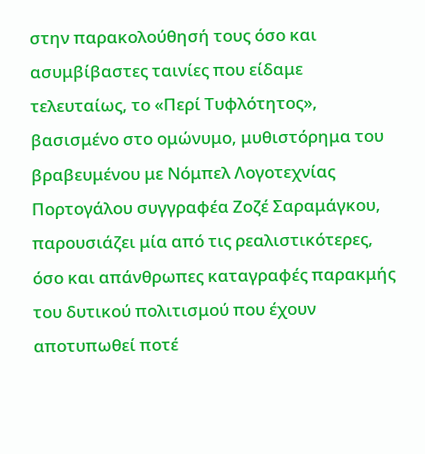στην παρακολούθησή τους όσο και ασυμβίβαστες ταινίες που είδαμε τελευταίως, το «Περί Τυφλότητος», βασισμένο στο ομώνυμο, μυθιστόρημα του βραβευμένου με Νόμπελ Λογοτεχνίας Πορτογάλου συγγραφέα Ζοζέ Σαραμάγκου, παρουσιάζει μία από τις ρεαλιστικότερες, όσο και απάνθρωπες καταγραφές παρακμής του δυτικού πολιτισμού που έχουν αποτυπωθεί ποτέ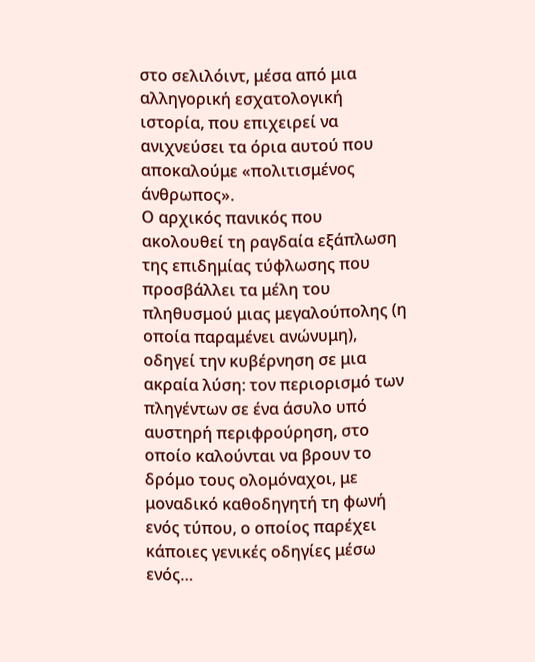στο σελιλόιντ, μέσα από μια αλληγορική εσχατολογική ιστορία, που επιχειρεί να ανιχνεύσει τα όρια αυτού που αποκαλούμε «πολιτισμένος άνθρωπος».
Ο αρχικός πανικός που ακολουθεί τη ραγδαία εξάπλωση της επιδημίας τύφλωσης που προσβάλλει τα μέλη του πληθυσμού μιας μεγαλούπολης (η οποία παραμένει ανώνυμη), οδηγεί την κυβέρνηση σε μια ακραία λύση: τον περιορισμό των πληγέντων σε ένα άσυλο υπό αυστηρή περιφρούρηση, στο οποίο καλούνται να βρουν το δρόμο τους ολομόναχοι, με μοναδικό καθοδηγητή τη φωνή ενός τύπου, ο οποίος παρέχει κάποιες γενικές οδηγίες μέσω ενός…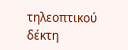τηλεοπτικού δέκτη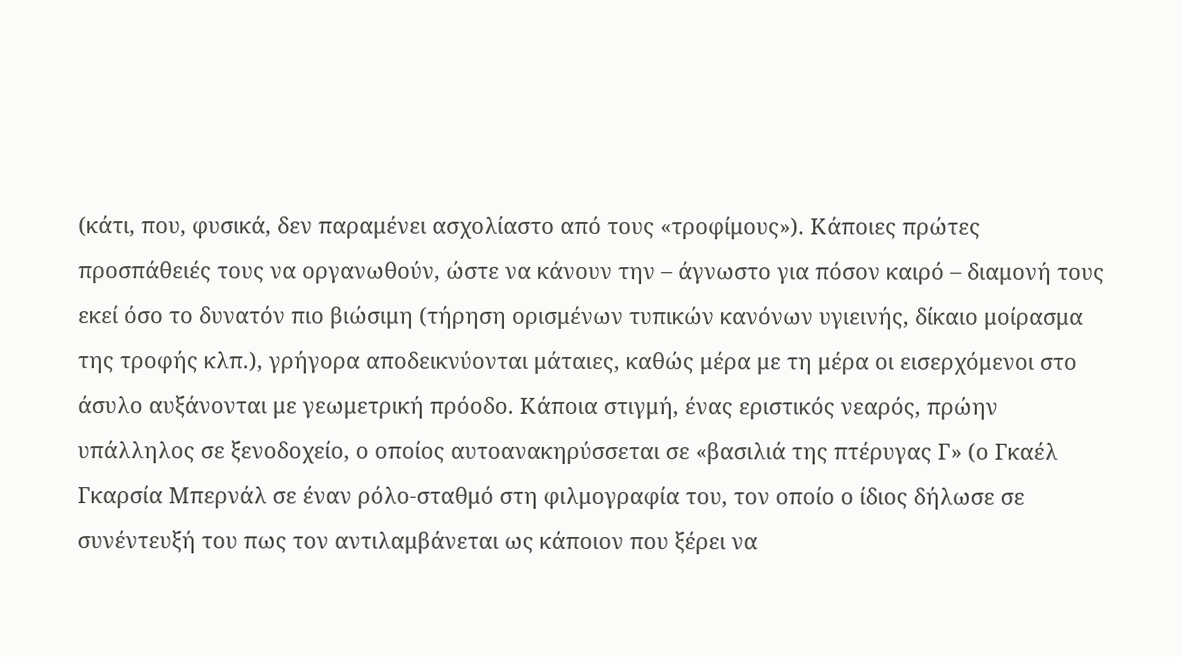(κάτι, που, φυσικά, δεν παραμένει ασχολίαστο από τους «τροφίμους»). Κάποιες πρώτες προσπάθειές τους να οργανωθούν, ώστε να κάνουν την – άγνωστο για πόσον καιρό – διαμονή τους εκεί όσο το δυνατόν πιο βιώσιμη (τήρηση ορισμένων τυπικών κανόνων υγιεινής, δίκαιο μοίρασμα της τροφής κλπ.), γρήγορα αποδεικνύονται μάταιες, καθώς μέρα με τη μέρα οι εισερχόμενοι στο άσυλο αυξάνονται με γεωμετρική πρόοδο. Κάποια στιγμή, ένας εριστικός νεαρός, πρώην υπάλληλος σε ξενοδοχείο, ο οποίος αυτοανακηρύσσεται σε «βασιλιά της πτέρυγας Γ» (ο Γκαέλ Γκαρσία Μπερνάλ σε έναν ρόλο-σταθμό στη φιλμογραφία του, τον οποίο ο ίδιος δήλωσε σε συνέντευξή του πως τον αντιλαμβάνεται ως κάποιον που ξέρει να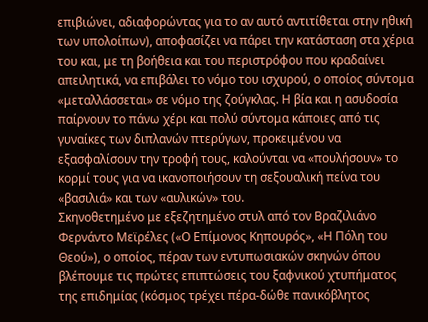επιβιώνει, αδιαφορώντας για το αν αυτό αντιτίθεται στην ηθική των υπολοίπων), αποφασίζει να πάρει την κατάσταση στα χέρια του και, με τη βοήθεια και του περιστρόφου που κραδαίνει απειλητικά, να επιβάλει το νόμο του ισχυρού, ο οποίος σύντομα «μεταλλάσσεται» σε νόμο της ζούγκλας. Η βία και η ασυδοσία παίρνουν το πάνω χέρι και πολύ σύντομα κάποιες από τις γυναίκες των διπλανών πτερύγων, προκειμένου να εξασφαλίσουν την τροφή τους, καλούνται να «πουλήσουν» το κορμί τους για να ικανοποιήσουν τη σεξουαλική πείνα του «βασιλιά» και των «αυλικών» του.
Σκηνοθετημένο με εξεζητημένο στυλ από τον Βραζιλιάνο Φερνάντο Μεϊρέλες («Ο Επίμονος Κηπουρός», «Η Πόλη του Θεού»), ο οποίος, πέραν των εντυπωσιακών σκηνών όπου βλέπουμε τις πρώτες επιπτώσεις του ξαφνικού χτυπήματος της επιδημίας (κόσμος τρέχει πέρα-δώθε πανικόβλητος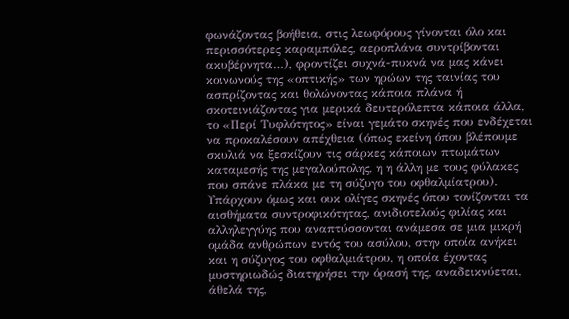φωνάζοντας βοήθεια, στις λεωφόρους γίνονται όλο και περισσότερες καραμπόλες, αεροπλάνα συντρίβονται ακυβέρνητα…), φροντίζει συχνά-πυκνά να μας κάνει κοινωνούς της «οπτικής» των ηρώων της ταινίας του ασπρίζοντας και θολώνοντας κάποια πλάνα ή σκοτεινιάζοντας για μερικά δευτερόλεπτα κάποια άλλα, το «Περί Τυφλότητος» είναι γεμάτο σκηνές που ενδέχεται να προκαλέσουν απέχθεια (όπως εκείνη όπου βλέπουμε σκυλιά να ξεσκίζουν τις σάρκες κάποιων πτωμάτων καταμεσής της μεγαλούπολης, η η άλλη με τους φύλακες που σπάνε πλάκα με τη σύζυγο του οφθαλμίατρου). Υπάρχουν όμως και ουκ ολίγες σκηνές όπου τονίζονται τα αισθήματα συντροφικότητας, ανιδιοτελούς φιλίας και αλληλεγγύης που αναπτύσσονται ανάμεσα σε μια μικρή ομάδα ανθρώπων εντός του ασύλου, στην οποία ανήκει και η σύζυγος του οφθαλμιάτρου, η οποία έχοντας μυστηριωδώς διατηρήσει την όρασή της, αναδεικνύεται, άθελά της,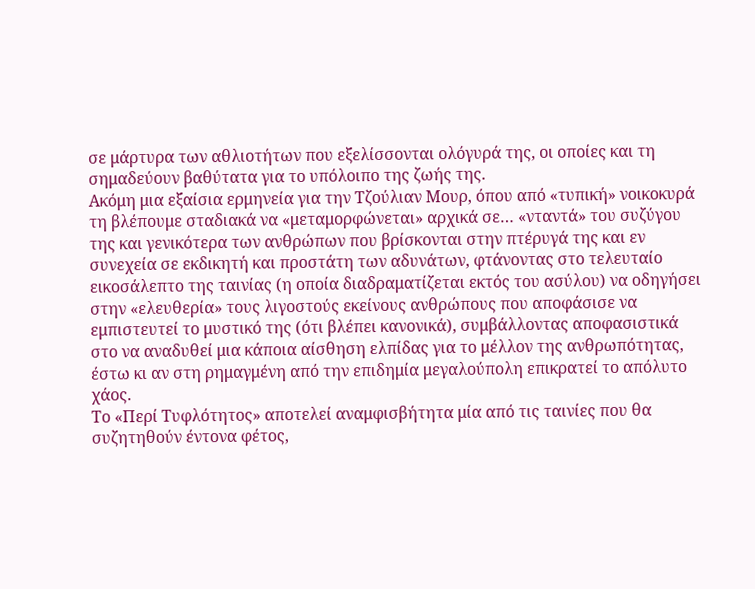σε μάρτυρα των αθλιοτήτων που εξελίσσονται ολόγυρά της, οι οποίες και τη σημαδεύουν βαθύτατα για το υπόλοιπο της ζωής της.
Ακόμη μια εξαίσια ερμηνεία για την Τζούλιαν Μουρ, όπου από «τυπική» νοικοκυρά τη βλέπουμε σταδιακά να «μεταμορφώνεται» αρχικά σε… «νταντά» του συζύγου της και γενικότερα των ανθρώπων που βρίσκονται στην πτέρυγά της και εν συνεχεία σε εκδικητή και προστάτη των αδυνάτων, φτάνοντας στο τελευταίο εικοσάλεπτο της ταινίας (η οποία διαδραματίζεται εκτός του ασύλου) να οδηγήσει στην «ελευθερία» τους λιγοστούς εκείνους ανθρώπους που αποφάσισε να εμπιστευτεί το μυστικό της (ότι βλέπει κανονικά), συμβάλλοντας αποφασιστικά στο να αναδυθεί μια κάποια αίσθηση ελπίδας για το μέλλον της ανθρωπότητας, έστω κι αν στη ρημαγμένη από την επιδημία μεγαλούπολη επικρατεί το απόλυτο χάος.
Το «Περί Τυφλότητος» αποτελεί αναμφισβήτητα μία από τις ταινίες που θα συζητηθούν έντονα φέτος,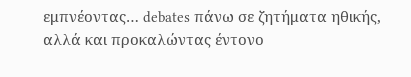εμπνέοντας… debates πάνω σε ζητήματα ηθικής, αλλά και προκαλώντας έντονο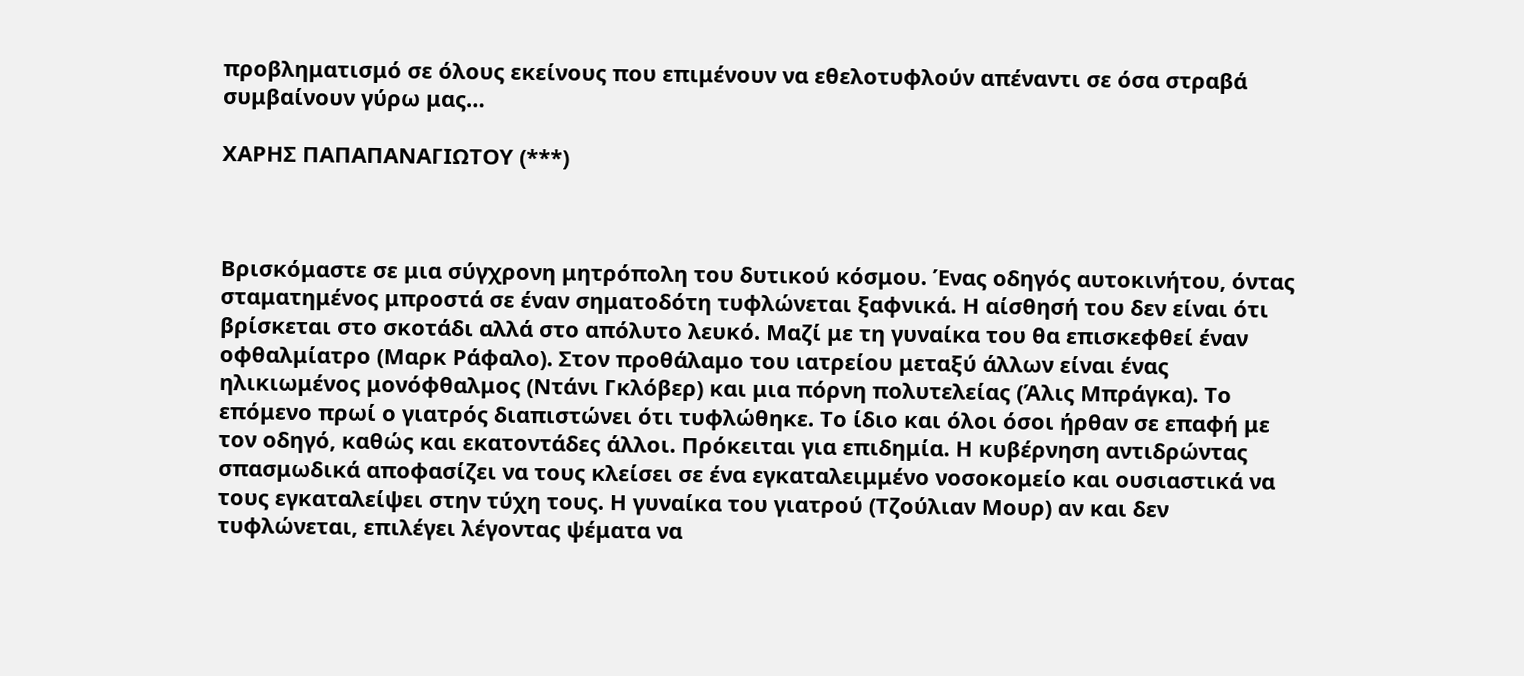προβληματισμό σε όλους εκείνους που επιμένουν να εθελοτυφλούν απέναντι σε όσα στραβά συμβαίνουν γύρω μας…

ΧΑΡΗΣ ΠΑΠΑΠΑΝΑΓΙΩΤΟΥ (***)



Βρισκόμαστε σε μια σύγχρονη μητρόπολη του δυτικού κόσμου. Ένας οδηγός αυτοκινήτου, όντας σταματημένος μπροστά σε έναν σηματοδότη τυφλώνεται ξαφνικά. Η αίσθησή του δεν είναι ότι βρίσκεται στο σκοτάδι αλλά στο απόλυτο λευκό. Μαζί με τη γυναίκα του θα επισκεφθεί έναν οφθαλμίατρο (Μαρκ Ράφαλο). Στον προθάλαμο του ιατρείου μεταξύ άλλων είναι ένας ηλικιωμένος μονόφθαλμος (Ντάνι Γκλόβερ) και μια πόρνη πολυτελείας (Άλις Μπράγκα). Το επόμενο πρωί ο γιατρός διαπιστώνει ότι τυφλώθηκε. Το ίδιο και όλοι όσοι ήρθαν σε επαφή με τον οδηγό, καθώς και εκατοντάδες άλλοι. Πρόκειται για επιδημία. Η κυβέρνηση αντιδρώντας σπασμωδικά αποφασίζει να τους κλείσει σε ένα εγκαταλειμμένο νοσοκομείο και ουσιαστικά να τους εγκαταλείψει στην τύχη τους. Η γυναίκα του γιατρού (Τζούλιαν Μουρ) αν και δεν τυφλώνεται, επιλέγει λέγοντας ψέματα να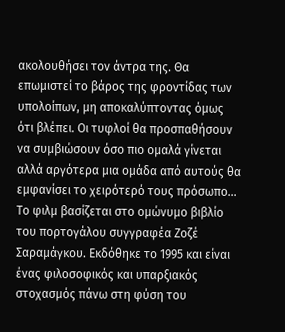ακολουθήσει τον άντρα της. Θα επωμιστεί το βάρος της φροντίδας των υπολοίπων, μη αποκαλύπτοντας όμως ότι βλέπει. Οι τυφλοί θα προσπαθήσουν να συμβιώσουν όσο πιο ομαλά γίνεται αλλά αργότερα μια ομάδα από αυτούς θα εμφανίσει το χειρότερό τους πρόσωπο…
Το φιλμ βασίζεται στο ομώνυμο βιβλίο του πορτογάλου συγγραφέα Ζοζέ Σαραμάγκου. Εκδόθηκε το 1995 και είναι ένας φιλοσοφικός και υπαρξιακός στοχασμός πάνω στη φύση του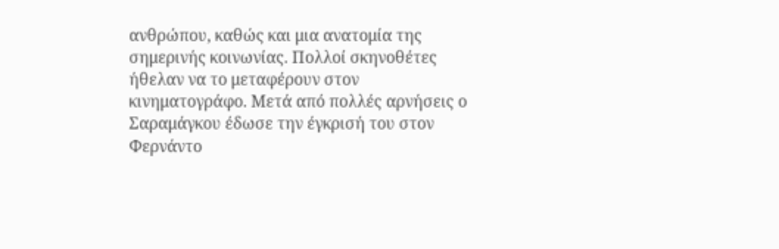ανθρώπου, καθώς και μια ανατομία της σημερινής κοινωνίας. Πολλοί σκηνοθέτες ήθελαν να το μεταφέρουν στον κινηματογράφο. Μετά από πολλές αρνήσεις ο Σαραμάγκου έδωσε την έγκρισή του στον Φερνάντο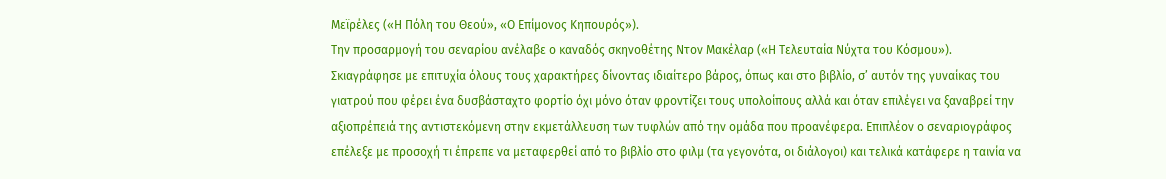Μεϊρέλες («Η Πόλη του Θεού», «Ο Επίμονος Κηπουρός»).
Την προσαρμογή του σεναρίου ανέλαβε ο καναδός σκηνοθέτης Ντον Μακέλαρ («Η Τελευταία Νύχτα του Κόσμου»). Σκιαγράφησε με επιτυχία όλους τους χαρακτήρες δίνοντας ιδιαίτερο βάρος, όπως και στο βιβλίο, σ’ αυτόν της γυναίκας του γιατρού που φέρει ένα δυσβάσταχτο φορτίο όχι μόνο όταν φροντίζει τους υπολοίπους αλλά και όταν επιλέγει να ξαναβρεί την αξιοπρέπειά της αντιστεκόμενη στην εκμετάλλευση των τυφλών από την ομάδα που προανέφερα. Επιπλέον ο σεναριογράφος επέλεξε με προσοχή τι έπρεπε να μεταφερθεί από το βιβλίο στο φιλμ (τα γεγονότα, οι διάλογοι) και τελικά κατάφερε η ταινία να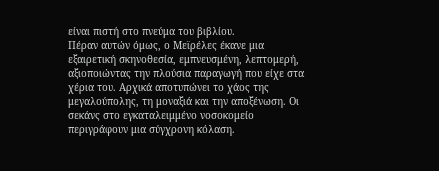είναι πιστή στο πνεύμα του βιβλίου.
Πέραν αυτών όμως, ο Μεϊρέλες έκανε μια εξαιρετική σκηνοθεσία, εμπνευσμένη, λεπτομερή, αξιοποιώντας την πλούσια παραγωγή που είχε στα χέρια του. Αρχικά αποτυπώνει το χάος της μεγαλούπολης, τη μοναξιά και την αποξένωση. Οι σεκάνς στο εγκαταλειμμένο νοσοκομείο περιγράφουν μια σύγχρονη κόλαση.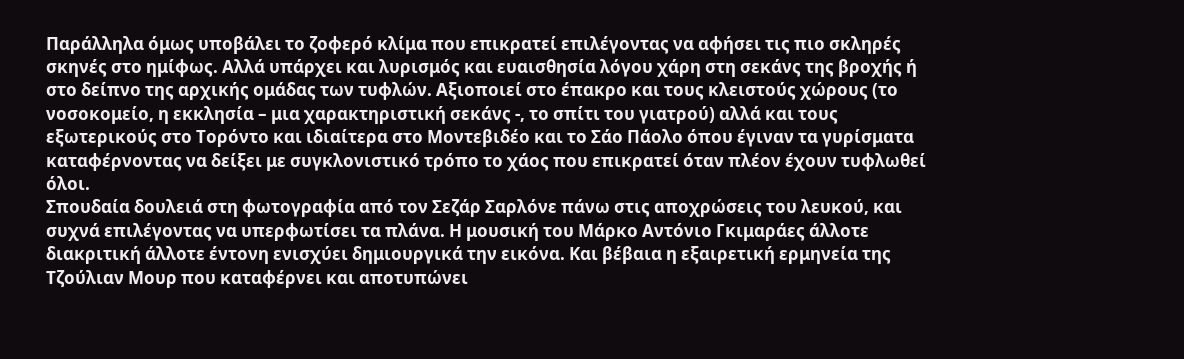Παράλληλα όμως υποβάλει το ζοφερό κλίμα που επικρατεί επιλέγοντας να αφήσει τις πιο σκληρές σκηνές στο ημίφως. Αλλά υπάρχει και λυρισμός και ευαισθησία λόγου χάρη στη σεκάνς της βροχής ή στο δείπνο της αρχικής ομάδας των τυφλών. Αξιοποιεί στο έπακρο και τους κλειστούς χώρους (το νοσοκομείο, η εκκλησία – μια χαρακτηριστική σεκάνς -, το σπίτι του γιατρού) αλλά και τους εξωτερικούς στο Τορόντο και ιδιαίτερα στο Μοντεβιδέο και το Σάο Πάολο όπου έγιναν τα γυρίσματα καταφέρνοντας να δείξει με συγκλονιστικό τρόπο το χάος που επικρατεί όταν πλέον έχουν τυφλωθεί όλοι.
Σπουδαία δουλειά στη φωτογραφία από τον Σεζάρ Σαρλόνε πάνω στις αποχρώσεις του λευκού, και συχνά επιλέγοντας να υπερφωτίσει τα πλάνα. Η μουσική του Μάρκο Αντόνιο Γκιμαράες άλλοτε διακριτική άλλοτε έντονη ενισχύει δημιουργικά την εικόνα. Και βέβαια η εξαιρετική ερμηνεία της Τζούλιαν Μουρ που καταφέρνει και αποτυπώνει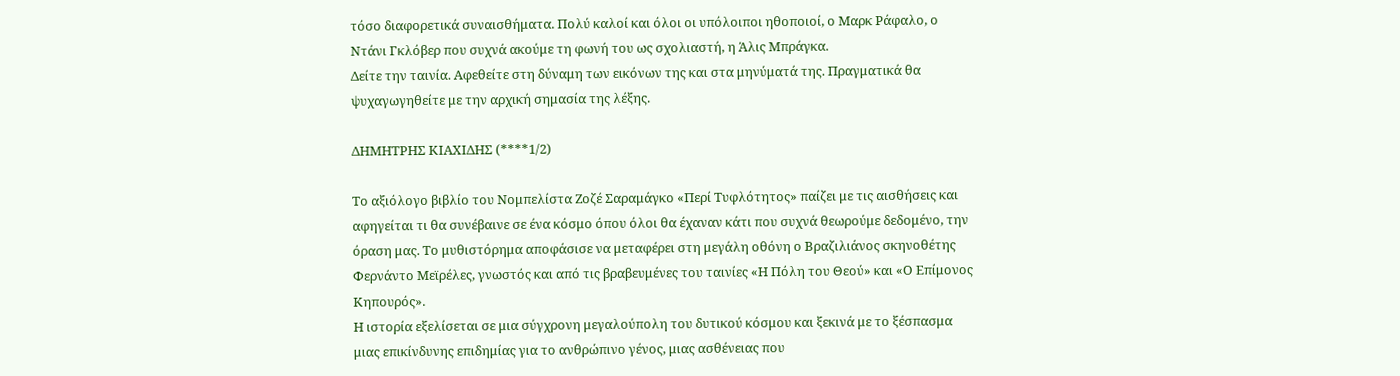τόσο διαφορετικά συναισθήματα. Πολύ καλοί και όλοι οι υπόλοιποι ηθοποιοί, ο Μαρκ Ράφαλο, ο Ντάνι Γκλόβερ που συχνά ακούμε τη φωνή του ως σχολιαστή, η Άλις Μπράγκα.
Δείτε την ταινία. Αφεθείτε στη δύναμη των εικόνων της και στα μηνύματά της. Πραγματικά θα ψυχαγωγηθείτε με την αρχική σημασία της λέξης.

ΔΗΜΗΤΡΗΣ ΚΙΑΧΙΔΗΣ (****1/2)

Το αξιόλογο βιβλίο του Νομπελίστα Ζοζέ Σαραμάγκο «Περί Τυφλότητος» παίζει με τις αισθήσεις και αφηγείται τι θα συνέβαινε σε ένα κόσμο όπου όλοι θα έχαναν κάτι που συχνά θεωρούμε δεδομένο, την όραση μας. Το μυθιστόρημα αποφάσισε να μεταφέρει στη μεγάλη οθόνη ο Βραζιλιάνος σκηνοθέτης Φερνάντο Μεϊρέλες, γνωστός και από τις βραβευμένες του ταινίες «Η Πόλη του Θεού» και «Ο Επίμονος Κηπουρός».
Η ιστορία εξελίσεται σε μια σύγχρονη μεγαλούπολη του δυτικού κόσμου και ξεκινά με το ξέσπασμα μιας επικίνδυνης επιδημίας για το ανθρώπινο γένος, μιας ασθένειας που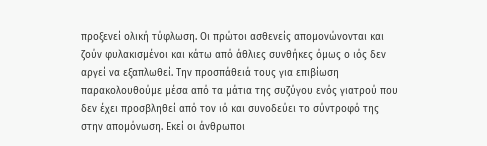προξενεί ολική τύφλωση. Οι πρώτοι ασθενείς απομονώνονται και ζούν φυλακισμένοι και κάτω από άθλιες συνθήκες όμως ο ιός δεν αργεί να εξαπλωθεί. Την προσπάθειά τους για επιβίωση παρακολουθούμε μέσα από τα μάτια της συζύγου ενός γιατρού που δεν έχει προσβληθεί από τον ιό και συνοδεύει το σύντροφό της στην απομόνωση. Εκεί οι άνθρωποι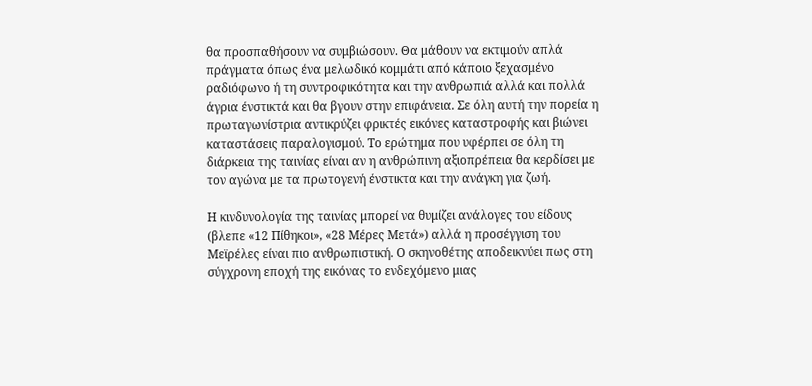θα προσπαθήσουν να συμβιώσουν. Θα μάθουν να εκτιμούν απλά πράγματα όπως ένα μελωδικό κομμάτι από κάποιο ξεχασμένο ραδιόφωνο ή τη συντροφικότητα και την ανθρωπιά αλλά και πολλά άγρια ένστικτά και θα βγουν στην επιφάνεια. Σε όλη αυτή την πορεία η πρωταγωνίστρια αντικρύζει φρικτές εικόνες καταστροφής και βιώνει καταστάσεις παραλογισμού. Το ερώτημα που υφέρπει σε όλη τη διάρκεια της ταινίας είναι αν η ανθρώπινη αξιοπρέπεια θα κερδίσει με τον αγώνα με τα πρωτογενή ένστικτα και την ανάγκη για ζωή.

Η κινδυνολογία της ταινίας μπορεί να θυμίζει ανάλογες του είδους (βλεπε «12 Πίθηκοι», «28 Μέρες Μετά») αλλά η προσέγγιση του Μεϊρέλες είναι πιο ανθρωπιστική. Ο σκηνοθέτης αποδεικνύει πως στη σύγχρονη εποχή της εικόνας το ενδεχόμενο μιας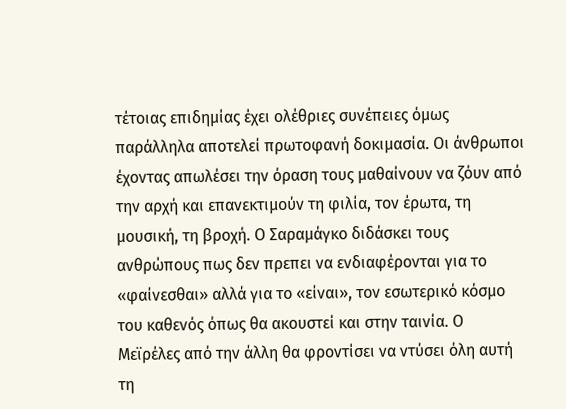τέτοιας επιδημίας έχει ολέθριες συνέπειες όμως παράλληλα αποτελεί πρωτοφανή δοκιμασία. Οι άνθρωποι έχοντας απωλέσει την όραση τους μαθαίνουν να ζόυν από την αρχή και επανεκτιμούν τη φιλία, τον έρωτα, τη μουσική, τη βροχή. Ο Σαραμάγκο διδάσκει τους ανθρώπους πως δεν πρεπει να ενδιαφέρονται για το «φαίνεσθαι» αλλά για το «είναι», τον εσωτερικό κόσμο του καθενός όπως θα ακουστεί και στην ταινία. Ο Μεϊρέλες από την άλλη θα φροντίσει να ντύσει όλη αυτή τη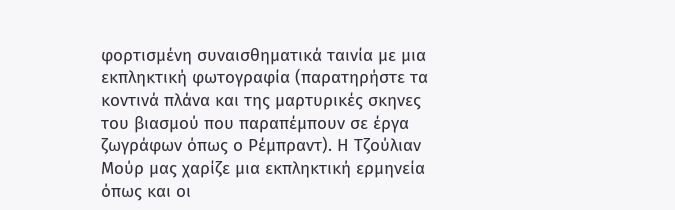φορτισμένη συναισθηματικά ταινία με μια εκπληκτική φωτογραφία (παρατηρήστε τα κοντινά πλάνα και της μαρτυρικές σκηνες του βιασμού που παραπέμπουν σε έργα ζωγράφων όπως ο Ρέμπραντ). Η Τζούλιαν Μούρ μας χαρίζε μια εκπληκτική ερμηνεία όπως και οι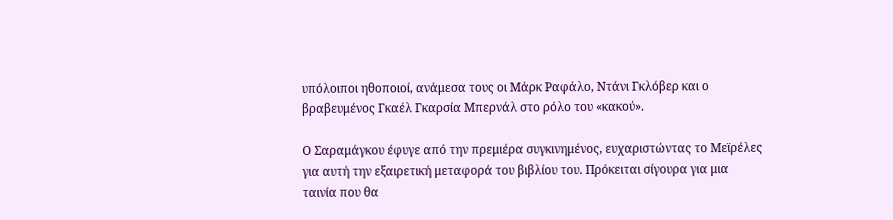υπόλοιποι ηθοποιοί, ανάμεσα τους οι Μάρκ Ραφάλο, Ντάνι Γκλόβερ και ο βραβευμένος Γκαέλ Γκαρσία Μπερνάλ στο ρόλο του «κακού».

Ο Σαραμάγκου έφυγε από την πρεμιέρα συγκινημένος, ευχαριστώντας το Μεϊρέλες για αυτή την εξαιρετική μεταφορά του βιβλίου του. Πρόκειται σίγουρα για μια ταινία που θα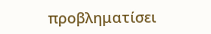προβληματίσει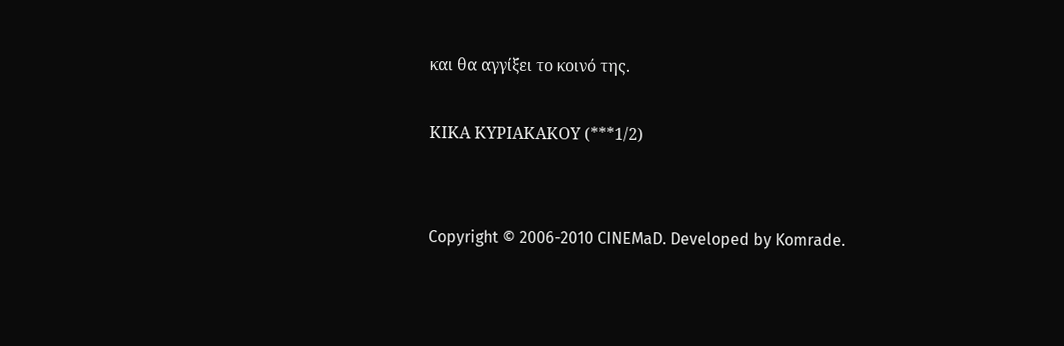και θα αγγίξει το κοινό της.

ΚΙΚΑ ΚΥΡΙΑΚΑΚΟΥ (***1/2)


Copyright © 2006-2010 CINEMaD. Developed by Komrade.